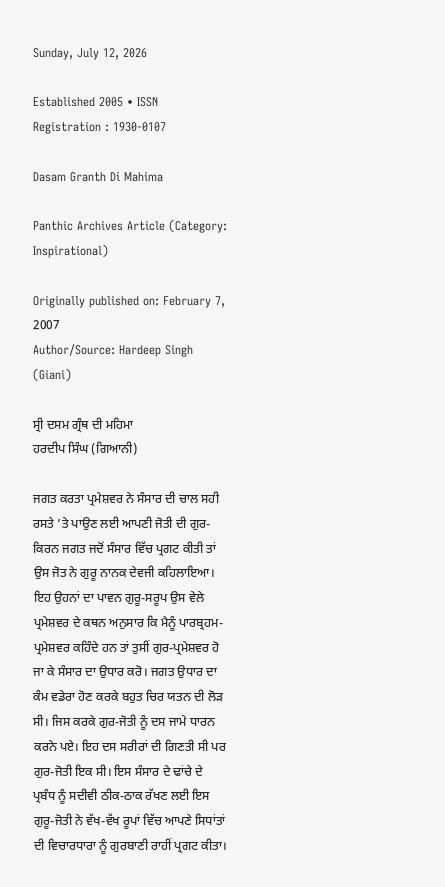Sunday, July 12, 2026

Established 2005 • ISSN Registration : 1930-0107

Dasam Granth Di Mahima

Panthic Archives Article (Category: Inspirational)

Originally published on: February 7, 2007
Author/Source: Hardeep Singh (Giani)

ਸ੍ਰੀ ਦਸਮ ਗ੍ਰੰਥ ਦੀ ਮਹਿਮਾ
ਹਰਦੀਪ ਸਿੰਘ (ਗਿਆਨੀ)

ਜਗਤ ਕਰਤਾ ਪ੍ਰਮੇਸ਼ਵਰ ਨੇ ਸੰਸਾਰ ਦੀ ਚਾਲ ਸਹੀ ਰਸਤੇ ’ਤੇ ਪਾਉਣ ਲਈ ਆਪਣੀ ਜੋਤੀ ਦੀ ਗੁਰ-ਕਿਰਨ ਜਗਤ ਜਦੋਂ ਸੰਸਾਰ ਵਿੱਚ ਪ੍ਰਗਟ ਕੀਤੀ ਤਾਂ ਉਸ ਜੋਤ ਨੇ ਗੁਰੂ ਨਾਨਕ ਦੇਵਜੀ ਕਹਿਲਾਇਆ। ਇਹ ਉਹਨਾਂ ਦਾ ਪਾਵਨ ਗੁਰੂ-ਸਰੂਪ ਉਸ ਵੇਲੇ ਪ੍ਰਮੇਸ਼ਵਰ ਦੇ ਕਥਨ ਅਨੁਸਾਰ ਕਿ ਮੈਨੂੰ ਪਾਰਬ੍ਰਹਮ-ਪ੍ਰਮੇਸ਼ਵਰ ਕਹਿੰਦੇ ਹਨ ਤਾਂ ਤੁਸੀਂ ਗੁਰ-ਪ੍ਰਮੇਸ਼ਵਰ ਹੋ ਜਾ ਕੇ ਸੰਸਾਰ ਦਾ ਉਧਾਰ ਕਰੋ। ਜਗਤ ਉਧਾਰ ਦਾ ਕੰਮ ਵਡੇਰਾ ਹੋਣ ਕਰਕੇ ਬਹੁਤ ਚਿਰ ਯਤਨ ਦੀ ਲੋੜ ਸੀ। ਜਿਸ ਕਰਕੇ ਗੁਰ-ਜੋਤੀ ਨੂੰ ਦਸ ਜਾਮੇ ਧਾਰਨ ਕਰਨੇ ਪਏ। ਇਹ ਦਸ ਸਰੀਰਾਂ ਦੀ ਗਿਣਤੀ ਸੀ ਪਰ ਗੁਰ-ਜੋਤੀ ਇਕ ਸੀ। ਇਸ ਸੰਸਾਰ ਦੇ ਢਾਂਚੇ ਦੇ ਪ੍ਰਬੰਧ ਨੂੰ ਸਦੀਵੀ ਠੀਕ-ਠਾਕ ਰੱਖਣ ਲਈ ਇਸ ਗੁਰੂ-ਜੋਤੀ ਨੇ ਵੱਖ-ਵੱਖ ਰੂਪਾਂ ਵਿੱਚ ਆਪਣੇ ਸਿਧਾਂਤਾਂ ਦੀ ਵਿਚਾਰਧਾਰਾ ਨੂੰ ਗੁਰਬਾਣੀ ਰਾਹੀਂ ਪ੍ਰਗਟ ਕੀਤਾ।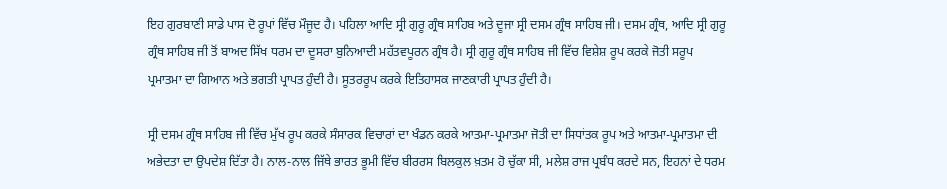ਇਹ ਗੁਰਬਾਣੀ ਸਾਡੇ ਪਾਸ ਦੋ ਰੂਪਾਂ ਵਿੱਚ ਮੌਜੂਦ ਹੈ। ਪਹਿਲਾ ਆਦਿ ਸ੍ਰੀ ਗੁਰੂ ਗ੍ਰੰਥ ਸਾਹਿਬ ਅਤੇ ਦੂਜਾ ਸ੍ਰੀ ਦਸਮ ਗ੍ਰੰਥ ਸਾਹਿਬ ਜੀ। ਦਸਮ ਗ੍ਰੰਥ, ਆਦਿ ਸ੍ਰੀ ਗੁਰੂ ਗ੍ਰੰਥ ਸਾਹਿਬ ਜੀ ਤੋਂ ਬਾਅਦ ਸਿੱਖ ਧਰਮ ਦਾ ਦੂਸਰਾ ਬੁਨਿਆਦੀ ਮਹੱਤਵਪੂਰਨ ਗ੍ਰੰਥ ਹੈ। ਸ੍ਰੀ ਗੁਰੂ ਗ੍ਰੰਥ ਸਾਹਿਬ ਜੀ ਵਿੱਚ ਵਿਸ਼ੇਸ਼ ਰੂਪ ਕਰਕੇ ਜੋਤੀ ਸਰੂਪ ਪ੍ਰਮਾਤਮਾ ਦਾ ਗਿਆਨ ਅਤੇ ਭਗਤੀ ਪ੍ਰਾਪਤ ਹੁੰਦੀ ਹੈ। ਸੂਤਰਰੂਪ ਕਰਕੇ ਇਤਿਹਾਸਕ ਜਾਣਕਾਰੀ ਪ੍ਰਾਪਤ ਹੁੰਦੀ ਹੈ।

ਸ੍ਰੀ ਦਸਮ ਗ੍ਰੰਥ ਸਾਹਿਬ ਜੀ ਵਿੱਚ ਮੁੱਖ ਰੂਪ ਕਰਕੇ ਸੰਸਾਰਕ ਵਿਚਾਰਾਂ ਦਾ ਖੰਡਨ ਕਰਕੇ ਆਤਮਾ-ਪ੍ਰਮਾਤਮਾ ਜੋਤੀ ਦਾ ਸਿਧਾਂਤਕ ਰੂਪ ਅਤੇ ਆਤਮਾ-ਪ੍ਰਮਾਤਮਾ ਦੀ ਅਭੇਦਤਾ ਦਾ ਉਪਦੇਸ਼ ਦਿੱਤਾ ਹੈ। ਨਾਲ-ਨਾਲ ਜਿੱਥੇ ਭਾਰਤ ਭੂਮੀ ਵਿੱਚ ਬੀਰਰਸ ਬਿਲਕੁਲ ਖ਼ਤਮ ਹੋ ਚੁੱਕਾ ਸੀ, ਮਲੇਸ਼ ਰਾਜ ਪ੍ਰਬੰਧ ਕਰਦੇ ਸਨ, ਇਹਨਾਂ ਦੇ ਧਰਮ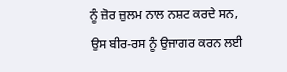ਨੂੰ ਜ਼ੋਰ ਜ਼ੁਲਮ ਨਾਲ ਨਸ਼ਟ ਕਰਦੇ ਸਨ, ਉਸ ਬੀਰ-ਰਸ ਨੂੰ ਉਜਾਗਰ ਕਰਨ ਲਈ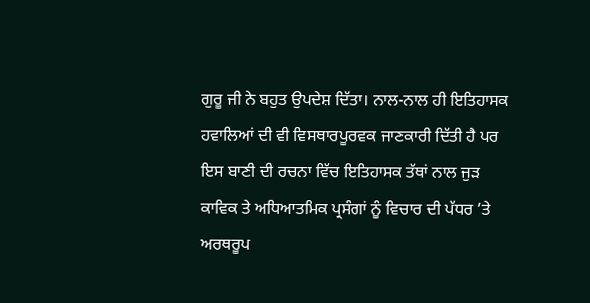ਗੁਰੂ ਜੀ ਨੇ ਬਹੁਤ ਉਪਦੇਸ਼ ਦਿੱਤਾ। ਨਾਲ-ਨਾਲ ਹੀ ਇਤਿਹਾਸਕ ਹਵਾਲਿਆਂ ਦੀ ਵੀ ਵਿਸਥਾਰਪੂਰਵਕ ਜਾਣਕਾਰੀ ਦਿੱਤੀ ਹੈ ਪਰ ਇਸ ਬਾਣੀ ਦੀ ਰਚਨਾ ਵਿੱਚ ਇਤਿਹਾਸਕ ਤੱਥਾਂ ਨਾਲ ਜੁੜ ਕਾਵਿਕ ਤੇ ਅਧਿਆਤਮਿਕ ਪ੍ਰਸੰਗਾਂ ਨੂੰ ਵਿਚਾਰ ਦੀ ਪੱਧਰ ’ਤੇ ਅਰਥਰੂਪ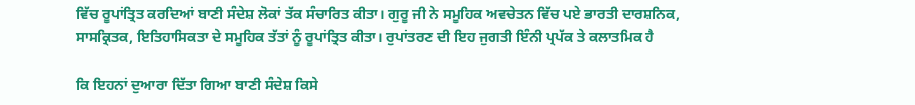ਵਿੱਚ ਰੂਪਾਂਤ੍ਰਿਤ ਕਰਦਿਆਂ ਬਾਣੀ ਸੰਦੇਸ਼ ਲੋਕਾਂ ਤੱਕ ਸੰਚਾਰਿਤ ਕੀਤਾ। ਗੁਰੂ ਜੀ ਨੇ ਸਮੂਹਿਕ ਅਵਚੇਤਨ ਵਿੱਚ ਪਏ ਭਾਰਤੀ ਦਾਰਸ਼ਨਿਕ, ਸਾਸਕ੍ਰਿਤਕ, ਇਤਿਹਾਸਿਕਤਾ ਦੇ ਸਮੂਹਿਕ ਤੱਤਾਂ ਨੂੰ ਰੂਪਾਂਤ੍ਰਿਤ ਕੀਤਾ। ਰੁਪਾਂਤਰਣ ਦੀ ਇਹ ਜੁਗਤੀ ਇੰਨੀ ਪ੍ਰਪੱਕ ਤੇ ਕਲਾਤਮਿਕ ਹੈ

ਕਿ ਇਹਨਾਂ ਦੁਆਰਾ ਦਿੱਤਾ ਗਿਆ ਬਾਣੀ ਸੰਦੇਸ਼ ਕਿਸੇ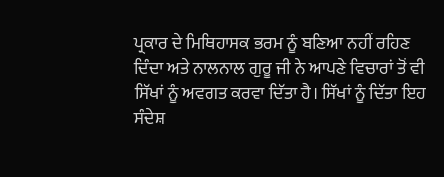ਪ੍ਰਕਾਰ ਦੇ ਮਿਥਿਹਾਸਕ ਭਰਮ ਨੂੰ ਬਣਿਆ ਨਹੀਂ ਰਹਿਣ ਦਿੰਦਾ ਅਤੇ ਨਾਲਨਾਲ ਗੁਰੂ ਜੀ ਨੇ ਆਪਣੇ ਵਿਚਾਰਾਂ ਤੋਂ ਵੀ ਸਿੱਖਾਂ ਨੂੰ ਅਵਗਤ ਕਰਵਾ ਦਿੱਤਾ ਹੈ। ਸਿੱਖਾਂ ਨੂੰ ਦਿੱਤਾ ਇਹ ਸੰਦੇਸ਼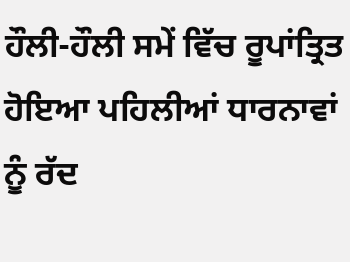ਹੌਲੀ-ਹੌਲੀ ਸਮੇਂ ਵਿੱਚ ਰੂਪਾਂਤ੍ਰਿਤ ਹੋਇਆ ਪਹਿਲੀਆਂ ਧਾਰਨਾਵਾਂ ਨੂੰ ਰੱਦ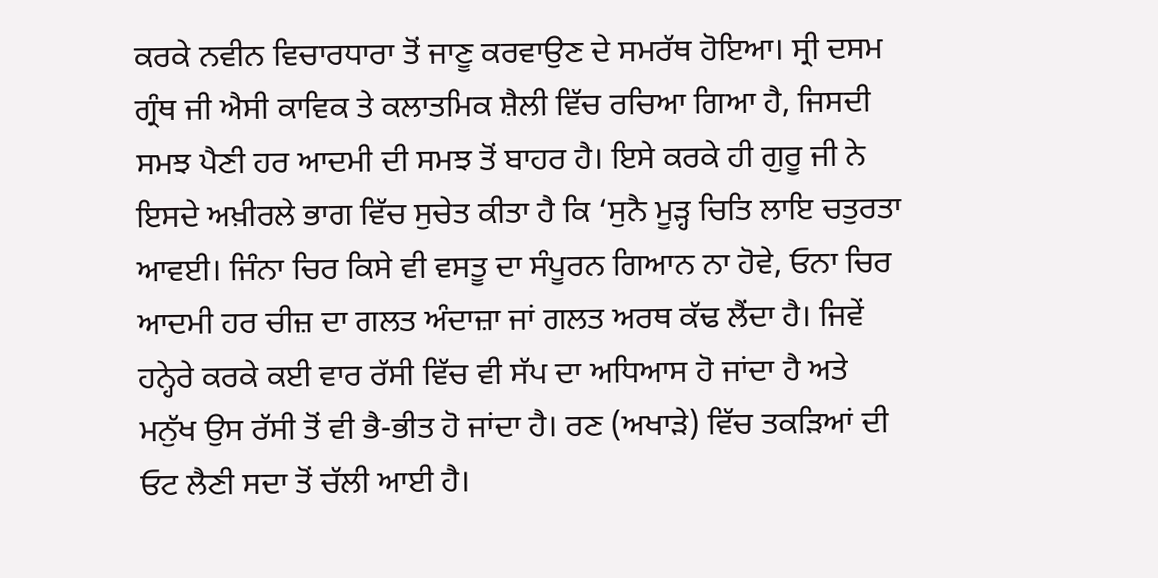ਕਰਕੇ ਨਵੀਨ ਵਿਚਾਰਧਾਰਾ ਤੋਂ ਜਾਣੂ ਕਰਵਾਉਣ ਦੇ ਸਮਰੱਥ ਹੋਇਆ। ਸ੍ਰੀ ਦਸਮ ਗ੍ਰੰਥ ਜੀ ਐਸੀ ਕਾਵਿਕ ਤੇ ਕਲਾਤਮਿਕ ਸ਼ੈਲੀ ਵਿੱਚ ਰਚਿਆ ਗਿਆ ਹੈ, ਜਿਸਦੀ ਸਮਝ ਪੈਣੀ ਹਰ ਆਦਮੀ ਦੀ ਸਮਝ ਤੋਂ ਬਾਹਰ ਹੈ। ਇਸੇ ਕਰਕੇ ਹੀ ਗੁਰੂ ਜੀ ਨੇ ਇਸਦੇ ਅਖ਼ੀਰਲੇ ਭਾਗ ਵਿੱਚ ਸੁਚੇਤ ਕੀਤਾ ਹੈ ਕਿ ‘ਸੁਨੈ ਮੂੜ੍ਹ ਚਿਤਿ ਲਾਇ ਚਤੁਰਤਾ ਆਵਈ। ਜਿੰਨਾ ਚਿਰ ਕਿਸੇ ਵੀ ਵਸਤੂ ਦਾ ਸੰਪੂਰਨ ਗਿਆਨ ਨਾ ਹੋਵੇ, ਓਨਾ ਚਿਰ ਆਦਮੀ ਹਰ ਚੀਜ਼ ਦਾ ਗਲਤ ਅੰਦਾਜ਼ਾ ਜਾਂ ਗਲਤ ਅਰਥ ਕੱਢ ਲੈਂਦਾ ਹੈ। ਜਿਵੇਂ ਹਨ੍ਹੇਰੇ ਕਰਕੇ ਕਈ ਵਾਰ ਰੱਸੀ ਵਿੱਚ ਵੀ ਸੱਪ ਦਾ ਅਧਿਆਸ ਹੋ ਜਾਂਦਾ ਹੈ ਅਤੇ ਮਨੁੱਖ ਉਸ ਰੱਸੀ ਤੋਂ ਵੀ ਭੈ-ਭੀਤ ਹੋ ਜਾਂਦਾ ਹੈ। ਰਣ (ਅਖਾੜੇ) ਵਿੱਚ ਤਕੜਿਆਂ ਦੀ ਓਟ ਲੈਣੀ ਸਦਾ ਤੋਂ ਚੱਲੀ ਆਈ ਹੈ।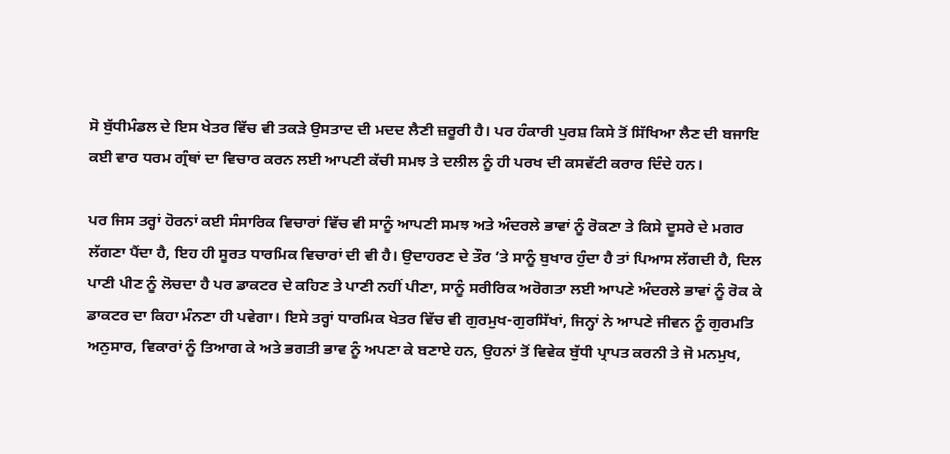ਸੋ ਬੁੱਧੀਮੰਡਲ ਦੇ ਇਸ ਖੇਤਰ ਵਿੱਚ ਵੀ ਤਕੜੇ ਉਸਤਾਦ ਦੀ ਮਦਦ ਲੈਣੀ ਜ਼ਰੂਰੀ ਹੈ। ਪਰ ਹੰਕਾਰੀ ਪੁਰਸ਼ ਕਿਸੇ ਤੋਂ ਸਿੱਖਿਆ ਲੈਣ ਦੀ ਬਜਾਇ ਕਈ ਵਾਰ ਧਰਮ ਗ੍ਰੰਥਾਂ ਦਾ ਵਿਚਾਰ ਕਰਨ ਲਈ ਆਪਣੀ ਕੱਚੀ ਸਮਝ ਤੇ ਦਲੀਲ ਨੂੰ ਹੀ ਪਰਖ ਦੀ ਕਸਵੱਟੀ ਕਰਾਰ ਦਿੰਦੇ ਹਨ।

ਪਰ ਜਿਸ ਤਰ੍ਹਾਂ ਹੋਰਨਾਂ ਕਈ ਸੰਸਾਰਿਕ ਵਿਚਾਰਾਂ ਵਿੱਚ ਵੀ ਸਾਨੂੰ ਆਪਣੀ ਸਮਝ ਅਤੇ ਅੰਦਰਲੇ ਭਾਵਾਂ ਨੂੰ ਰੋਕਣਾ ਤੇ ਕਿਸੇ ਦੂਸਰੇ ਦੇ ਮਗਰ ਲੱਗਣਾ ਪੈਂਦਾ ਹੈ, ਇਹ ਹੀ ਸੂਰਤ ਧਾਰਮਿਕ ਵਿਚਾਰਾਂ ਦੀ ਵੀ ਹੈ। ਉਦਾਹਰਣ ਦੇ ਤੌਰ ’ਤੇ ਸਾਨੂੰ ਬੁਖਾਰ ਹੁੰਦਾ ਹੈ ਤਾਂ ਪਿਆਸ ਲੱਗਦੀ ਹੈ, ਦਿਲ ਪਾਣੀ ਪੀਣ ਨੂੰ ਲੋਚਦਾ ਹੈ ਪਰ ਡਾਕਟਰ ਦੇ ਕਹਿਣ ਤੇ ਪਾਣੀ ਨਹੀਂ ਪੀਣਾ, ਸਾਨੂੰ ਸਰੀਰਿਕ ਅਰੋਗਤਾ ਲਈ ਆਪਣੇ ਅੰਦਰਲੇ ਭਾਵਾਂ ਨੂੰ ਰੋਕ ਕੇ ਡਾਕਟਰ ਦਾ ਕਿਹਾ ਮੰਨਣਾ ਹੀ ਪਵੇਗਾ। ਇਸੇ ਤਰ੍ਹਾਂ ਧਾਰਮਿਕ ਖੇਤਰ ਵਿੱਚ ਵੀ ਗੁਰਮੁਖ-ਗੁਰਸਿੱਖਾਂ, ਜਿਨ੍ਹਾਂ ਨੇ ਆਪਣੇ ਜੀਵਨ ਨੂੰ ਗੁਰਮਤਿ ਅਨੁਸਾਰ, ਵਿਕਾਰਾਂ ਨੂੰ ਤਿਆਗ ਕੇ ਅਤੇ ਭਗਤੀ ਭਾਵ ਨੂੰ ਅਪਣਾ ਕੇ ਬਣਾਏ ਹਨ, ਉਹਨਾਂ ਤੋਂ ਵਿਵੇਕ ਬੁੱਧੀ ਪ੍ਰਾਪਤ ਕਰਨੀ ਤੇ ਜੋ ਮਨਮੁਖ,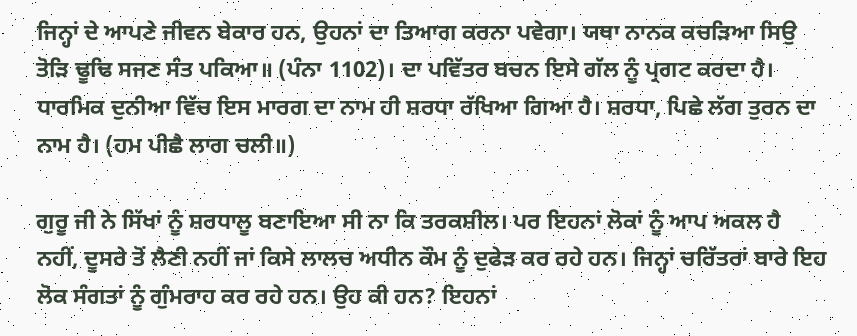ਜਿਨ੍ਹਾਂ ਦੇ ਆਪਣੇ ਜੀਵਨ ਬੇਕਾਰ ਹਨ, ਉਹਨਾਂ ਦਾ ਤਿਆਗ ਕਰਨਾ ਪਵੇਗਾ। ਯਥਾ ਨਾਨਕ ਕਚੜਿਆ ਸਿਉ ਤੋੜਿ ਢੂਢਿ ਸਜਣ ਸੰਤ ਪਕਿਆ॥ (ਪੰਨਾ 1102)। ਦਾ ਪਵਿੱਤਰ ਬਚਨ ਇਸੇ ਗੱਲ ਨੂੰ ਪ੍ਰਗਟ ਕਰਦਾ ਹੈ। ਧਾਰਮਿਕ ਦੁਨੀਆ ਵਿੱਚ ਇਸ ਮਾਰਗ ਦਾ ਨਾਮ ਹੀ ਸ਼ਰਧਾ ਰੱਖਿਆ ਗਿਆ ਹੈ। ਸ਼ਰਧਾ, ਪਿਛੇ ਲੱਗ ਤੁਰਨ ਦਾ ਨਾਮ ਹੈ। (ਹਮ ਪੀਛੈ ਲਾਗ ਚਲੀ॥)

ਗੁਰੂ ਜੀ ਨੇ ਸਿੱਖਾਂ ਨੂੰ ਸ਼ਰਧਾਲੂ ਬਣਾਇਆ ਸੀ ਨਾ ਕਿ ਤਰਕਸ਼ੀਲ। ਪਰ ਇਹਨਾਂ ਲੋਕਾਂ ਨੂੰ ਆਪ ਅਕਲ ਹੈ ਨਹੀਂ, ਦੂਸਰੇ ਤੋਂ ਲੈਣੀ ਨਹੀਂ ਜਾਂ ਕਿਸੇ ਲਾਲਚ ਅਧੀਨ ਕੌਮ ਨੂੰ ਦੁਫੇੜ ਕਰ ਰਹੇ ਹਨ। ਜਿਨ੍ਹਾਂ ਚਰਿੱਤਰਾਂ ਬਾਰੇ ਇਹ ਲੋਕ ਸੰਗਤਾਂ ਨੂੰ ਗੁੰਮਰਾਹ ਕਰ ਰਹੇ ਹਨ। ਉਹ ਕੀ ਹਨ? ਇਹਨਾਂ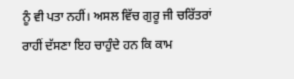ਨੂੰ ਵੀ ਪਤਾ ਨਹੀਂ। ਅਸਲ ਵਿੱਚ ਗੁਰੂ ਜੀ ਚਰਿੱਤਰਾਂ ਰਾਹੀਂ ਦੱਸਣਾ ਇਹ ਚਾਹੁੰਦੇ ਹਨ ਕਿ ਕਾਮ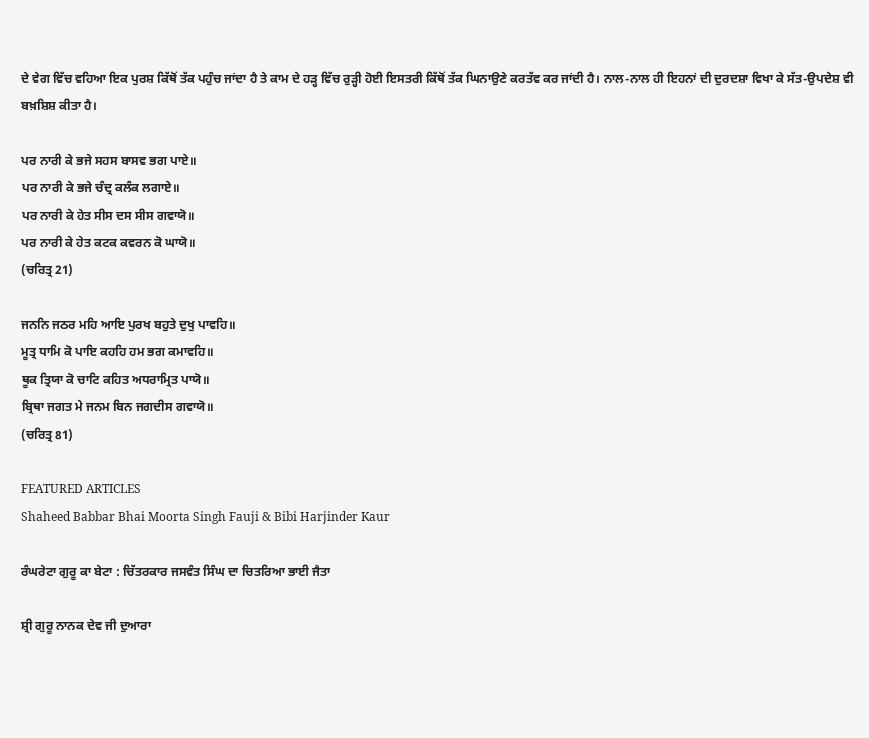ਦੇ ਵੇਗ ਵਿੱਚ ਵਹਿਆ ਇਕ ਪੁਰਸ਼ ਕਿੱਥੋਂ ਤੱਕ ਪਹੁੰਚ ਜਾਂਦਾ ਹੈ ਤੇ ਕਾਮ ਦੇ ਹੜ੍ਹ ਵਿੱਚ ਰੁੜ੍ਹੀ ਹੋਈ ਇਸਤਰੀ ਕਿੱਥੋਂ ਤੱਕ ਘਿਨਾਉਣੇ ਕਰਤੱਵ ਕਰ ਜਾਂਦੀ ਹੈ। ਨਾਲ-ਨਾਲ ਹੀ ਇਹਨਾਂ ਦੀ ਦੁਰਦਸ਼ਾ ਵਿਖਾ ਕੇ ਸੱਤ-ਉਪਦੇਸ਼ ਵੀ ਬਖ਼ਸ਼ਿਸ਼ ਕੀਤਾ ਹੈ।

ਪਰ ਨਾਰੀ ਕੇ ਭਜੇ ਸਹਸ ਬਾਸਵ ਭਗ ਪਾਏ॥
ਪਰ ਨਾਰੀ ਕੇ ਭਜੇ ਚੰਦ੍ਰ ਕਲੰਕ ਲਗਾਏ॥
ਪਰ ਨਾਰੀ ਕੇ ਹੇਤ ਸੀਸ ਦਸ ਸੀਸ ਗਵਾਯੋ॥
ਪਰ ਨਾਰੀ ਕੇ ਹੇਤ ਕਟਕ ਕਵਰਨ ਕੋ ਘਾਯੋ॥
(ਚਰਿਤ੍ਰ 21)

ਜਨਨਿ ਜਠਰ ਮਹਿ ਆਇ ਪੁਰਖ ਬਹੁਤੇ ਦੁਖੁ ਪਾਵਹਿ॥
ਮੂਤ੍ਰ ਧਾਮਿ ਕੋ ਪਾਇ ਕਹਹਿ ਹਮ ਭਗ ਕਮਾਵਹਿ॥
ਥੂਕ ਤ੍ਰਿਯਾ ਕੋ ਚਾਟਿ ਕਹਿਤ ਅਧਰਾਮ੍ਰਿਤ ਪਾਯੋ॥
ਬ੍ਰਿਥਾ ਜਗਤ ਮੇ ਜਨਮ ਬਿਨ ਜਗਦੀਸ ਗਵਾਯੋ॥
(ਚਰਿਤ੍ਰ 81)

FEATURED ARTICLES
Shaheed Babbar Bhai Moorta Singh Fauji & Bibi Harjinder Kaur

ਰੰਘਰੇਟਾ ਗੁਰੂ ਕਾ ਬੇਟਾ : ਚਿੱਤਰਕਾਰ ਜਸਵੰਤ ਸਿੰਘ ਦਾ ਚਿਤਰਿਆ ਭਾਈ ਜੈਤਾ

ਸ਼੍ਰੀ ਗੁਰੂ ਨਾਨਕ ਦੇਵ ਜੀ ਦੁਆਰਾ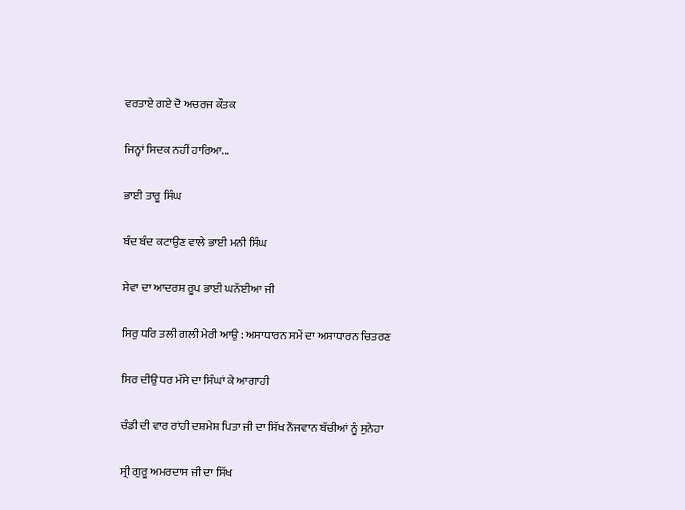ਵਰਤਾਏ ਗਏ ਦੋ ਅਚਰਜ ਕੌਤਕ

ਜਿਨ੍ਹਾਂ ਸਿਦਕ ਨਹੀਂ ਹਾਰਿਆ...

ਭਾਈ ਤਾਰੂ ਸਿੰਘ

ਬੰਦ ਬੰਦ ਕਟਾਉਣ ਵਾਲੇ ਭਾਈ ਮਨੀ ਸਿੰਘ

ਸੇਵਾ ਦਾ ਆਦਰਸ਼ ਰੂਪ ਭਾਈ ਘਨੱਈਆ ਜੀ

ਸਿਰੁ ਧਰਿ ਤਲੀ ਗਲੀ ਮੇਰੀ ਆਉ : ਅਸਾਧਾਰਨ ਸਮੇਂ ਦਾ ਅਸਾਧਾਰਨ ਚਿਤਰਣ

ਸਿਰ ਦੀਉ ਧਰ ਮੱਸੇ ਦਾ ਸਿੰਘਾਂ ਕੇ ਆਗਾਹੀ

ਚੰਡੀ ਦੀ ਵਾਰ ਰਾਂਹੀ ਦਸ਼ਮੇਸ਼ ਪਿਤਾ ਜੀ ਦਾ ਸਿੱਖ ਨੌਜਵਾਨ ਬੱਚੀਆਂ ਨੂੰ ਸੁਨੇਹਾ

ਸ੍ਰੀ ਗੁਰੂ ਅਮਰਦਾਸ ਜੀ ਦਾ ਸਿੱਖ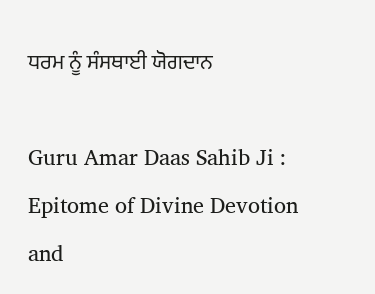ਧਰਮ ਨੂੰ ਸੰਸਥਾਈ ਯੋਗਦਾਨ

Guru Amar Daas Sahib Ji : Epitome of Divine Devotion and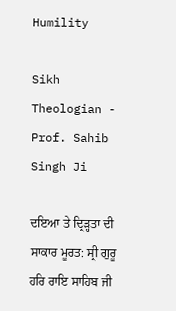Humility

Sikh Theologian - Prof. Sahib Singh Ji

ਦਇਆ ਤੇ ਦ੍ਰਿੜ੍ਹਤਾ ਦੀ ਸਾਕਾਰ ਮੂਰਤ: ਸ੍ਰੀ ਗੁਰੂ ਹਰਿ ਰਾਇ ਸਾਹਿਬ ਜੀ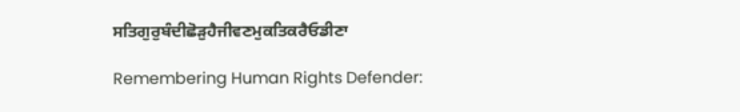ਸਤਿਗੁਰੁਬੰਦੀਛੋੜੁਹੈਜੀਵਣਮੁਕਤਿਕਰੈਓਡੀਣਾ

Remembering Human Rights Defender: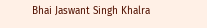Bhai Jaswant Singh Khalra